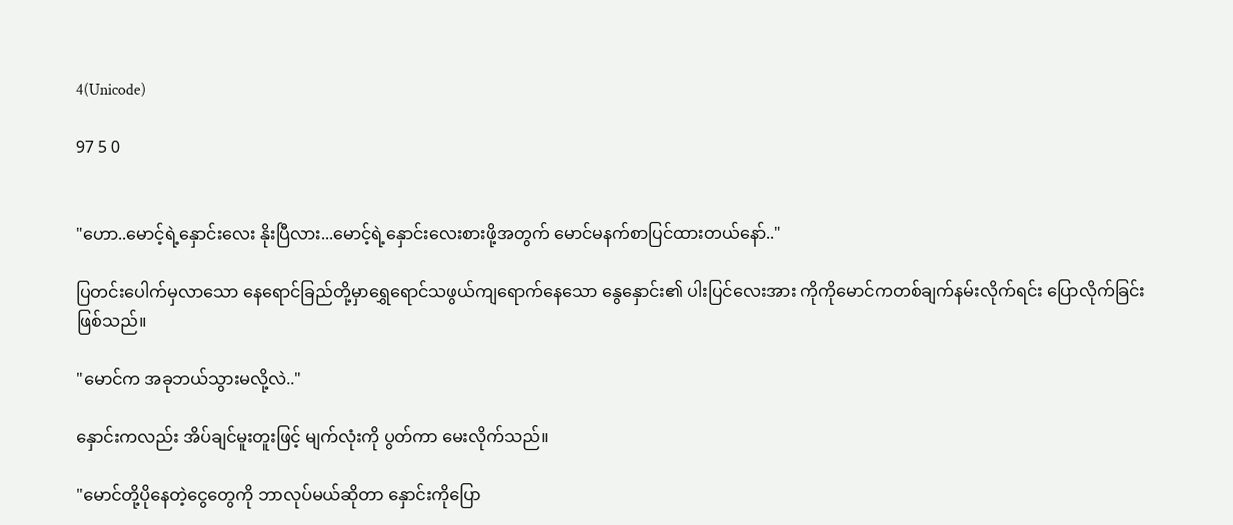4(Unicode)

97 5 0


"ဟော..မောင့်ရဲ့နှောင်းလေး နိုးပြီလား...မောင့်ရဲ့နှောင်းလေးစားဖို့အတွက် မောင်မနက်စာပြင်ထားတယ်နော်.."

ပြတင်းပေါက်မှလာသော နေရောင်ခြည်တို့မှာရွှေရောင်သဖွယ်ကျရောက်နေသော နွေနှောင်း၏ ပါးပြင်လေးအား ကိုကိုမောင်ကတစ်ချက်နမ်းလိုက်ရင်း ပြောလိုက်ခြင်းဖြစ်သည်။

"မောင်က အခုဘယ်သွားမလို့လဲ.."

နှောင်းကလည်း အိပ်ချင်မူးတူးဖြင့် မျက်လုံးကို ပွတ်ကာ မေးလိုက်သည်။

"မောင်တို့ပိုနေတဲ့ငွေတွေကို ဘာလုပ်မယ်ဆိုတာ နှောင်းကိုပြော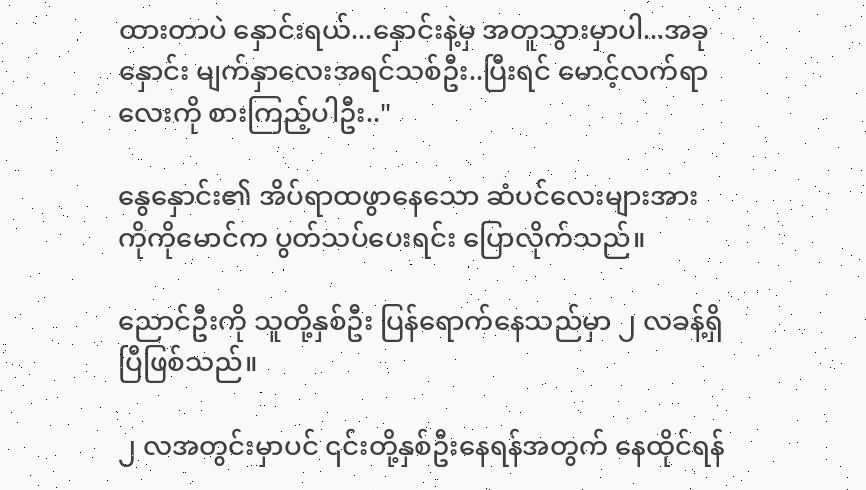ထားတာပဲ နှောင်းရယ်...နှောင်းနဲ့မှ အတူသွားမှာပါ...အခုနှောင်း မျက်နှာလေးအရင်သစ်ဦး..ပြီးရင် မောင့်လက်ရာလေးကို စားကြည့်ပါဦး.."

နွေနှောင်း၏ အိပ်ရာထဖွာနေသော ဆံပင်လေးများအား ကိုကိုမောင်က ပွတ်သပ်ပေးရင်း ပြောလိုက်သည်။

ညောင်ဦးကို သူတို့နှစ်ဦး ပြန်ရောက်နေသည်မှာ ၂ လခန့်ရှိပြီဖြစ်သည်။

၂ လအတွင်းမှာပင် ၎င်းတို့နှစ်ဦးနေရန်အတွက် နေထိုင်ရန်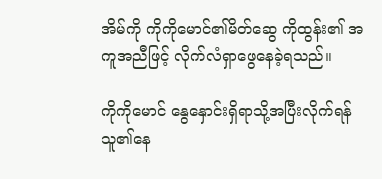အိမ်ကို ကိုကိုမောင်၏မိတ်ဆွေ ကိုထွန်း၏ အကူအညီဖြင့် လိုက်လံရှာဖွေနေခဲ့ရသည်။

ကိုကိုမောင် နွေနှောင်းရှိရာသို့အပြီးလိုက်ရန် သူ၏နေ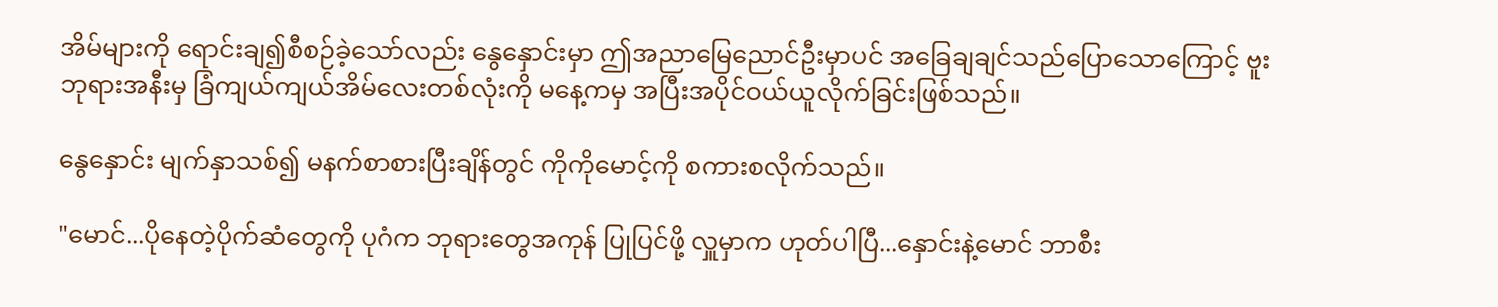အိမ်များကို ရောင်းချ၍စီစဉ်ခဲ့သော်လည်း နွေနှောင်းမှာ ဤအညာမြေညောင်ဦးမှာပင် အခြေချချင်သည်ပြောသောကြောင့် ဗူးဘုရားအနီးမှ ခြံကျယ်ကျယ်အိမ်လေးတစ်လုံးကို မနေ့ကမှ အပြီးအပိုင်ဝယ်ယူလိုက်ခြင်းဖြစ်သည်။

နွေနှောင်း မျက်နှာသစ်၍ မနက်စာစားပြီးချိန်တွင် ကိုကိုမောင့်ကို စကားစလိုက်သည်။

"မောင်...ပိုနေတဲ့ပိုက်ဆံတွေကို ပုဂံက ဘုရားတွေအကုန် ပြုပြင်ဖို့ လှူမှာက ဟုတ်ပါပြီ...နှောင်းနဲ့မောင် ဘာစီး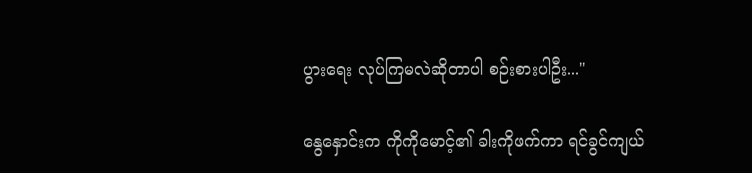ပွားရေး လုပ်ကြမလဲဆိုတာပါ စဉ်းစားပါဦး..."

နွေနှောင်းက ကိုကိုမောင့်၏ ခါးကိုဖက်ကာ ရင်ခွင်ကျယ်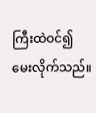ကြီးထဲဝင်၍ မေးလိုက်သည်။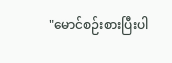"မောင်စဉ်းစားပြီးပါ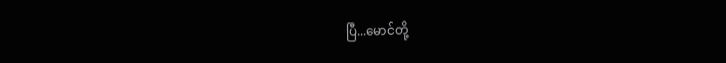ပြီ...မောင်တို့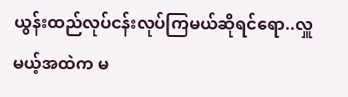ယွန်းထည်လုပ်ငန်းလုပ်ကြမယ်ဆိုရင်ရော..လှူမယ့်အထဲက မ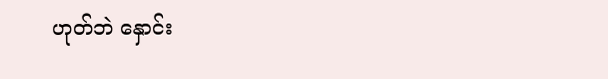ဟုတ်ဘဲ နှောင်း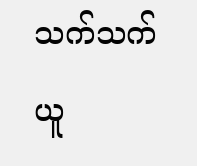သက်သက်ယူ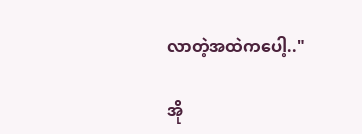လာတဲ့အထဲကပေါ့.."

အို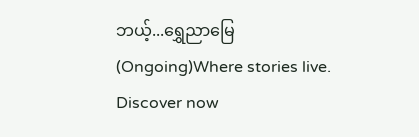ဘယ့်...ရွှေညာမြေ (Ongoing)Where stories live. Discover now